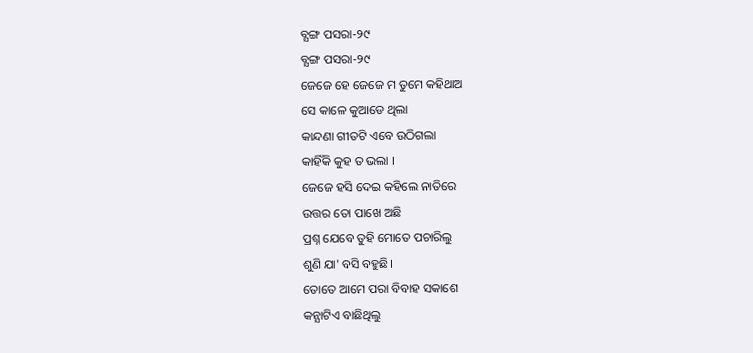ବ୍ଯଙ୍ଗ ପସରା-୨୯
ବ୍ଯଙ୍ଗ ପସରା-୨୯
ଜେଜେ ହେ ଜେଜେ ମ ତୁମେ କହିଥାଅ
ସେ କାଳେ କୁଆଡେ ଥିଲା
କାନ୍ଦଣା ଗୀତଟି ଏବେ ଉଠିଗଲା
କାହିଁକି କୁହ ତ ଭଲା ।
ଜେଜେ ହସି ଦେଇ କହିଲେ ନାତିରେ
ଉତ୍ତର ତୋ ପାଖେ ଅଛି
ପ୍ରଶ୍ନ ଯେବେ ତୁହି ମୋତେ ପଚାରିଲୁ
ଶୁଣି ଯା' ବସି ବହୁଛି।
ତୋତେ ଆମେ ପରା ବିବାହ ସକାଶେ
କନ୍ଯାଟିଏ ବାଛିଥିଲୁ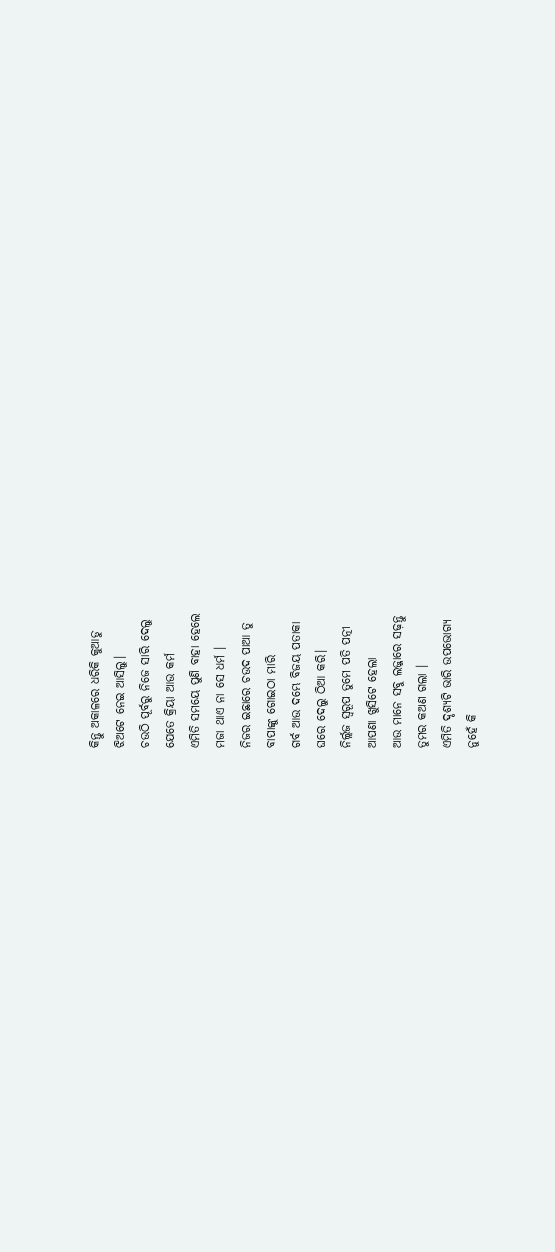କିନ୍ତୁ ଅକାଳରେ ଧରିକି କୁଆଡୁ
ଝିଅଟେ ନେଇ ଆସିଲୁ।
ଚଉଠି ପୂର୍ବରୁ ନିଜେ ସାରି ଦେଲୁ
ଯେତେ କ୍ରିୟା ଆଉ କର୍ମ
ଏମିତି ସମୟେ ପୁଣି ବାହା ହେଲେ
ମଜା ଥାଏ ନା ସେ ଧର୍ମ ।
ନିଜର ଇଛାରେ ଚଉଦ ପାଆ ତୁ
ବାପାଙ୍କୁ ଗୋଇଠା ମାରି
ଗର୍ବ ଆଉ ଦମ୍ଭେ ବିଜୟ ପତାକା
ଘରେ ଦେଲୁ ଠିଆ କରି।
ନିର୍ଲ୍ଲଜ ସ୍ବରୂପ ତୁମେ ପତି ପତ୍ନୀ
ଆପଣା ଖୁସିଟେ ହେଲା
ଆଉ ମାନେ ସବୁ ଲଜ୍ଜାରେ ସଢ଼ନ୍ତୁ
ତୁମର କଅଣ ଗଲା ।
ଏମିତି ଦୃଶ୍ଯଟି ଭାରି ଉପଭୋଗ୍ଯ
ନୁହେଁ କି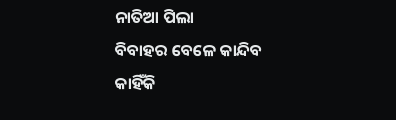ନାତିଆ ପିଲା
ବିବାହର ବେଳେ କାନ୍ଦିବ କାହିଁକି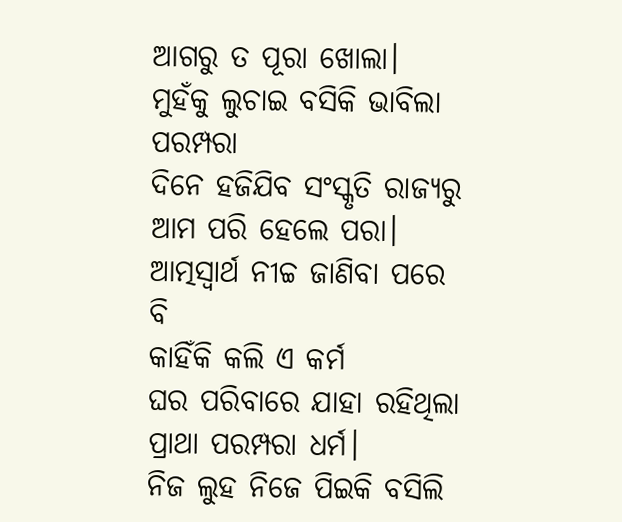ଆଗରୁ ତ ପୂରା ଖୋଲା।
ମୁହଁକୁ ଲୁଚାଇ ବସିକି ଭାବିଲା
ପରମ୍ପରା
ଦିନେ ହଜିଯିବ ସଂସ୍କୃତି ରାଜ୍ଯରୁ
ଆମ ପରି ହେଲେ ପରା।
ଆତ୍ମସ୍ବାର୍ଥ ନୀଚ୍ଚ ଜାଣିବା ପରେ ବି
କାହିଁକି କଲି ଏ କର୍ମ
ଘର ପରିବାରେ ଯାହା ରହିଥିଲା
ପ୍ରାଥା ପରମ୍ପରା ଧର୍ମ।
ନିଜ ଲୁହ ନିଜେ ପିଇକି ବସିଲି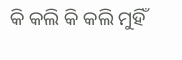କି କଲି କି କଲି ମୁହିଁ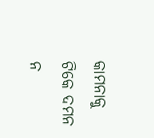କାମନାକୁ ଟିକେ ଦମନ ନ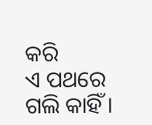କରି
ଏ ପଥରେ ଗଲି କାହିଁ ।